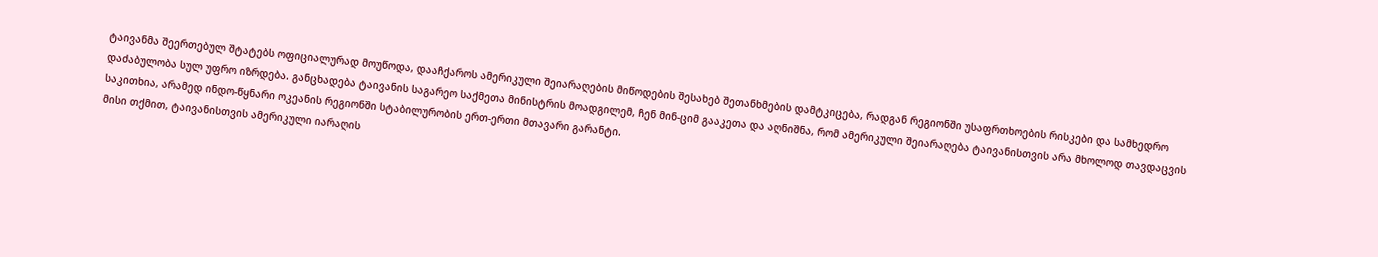ტაივანმა შეერთებულ შტატებს ოფიციალურად მოუწოდა, დააჩქაროს ამერიკული შეიარაღების მიწოდების შესახებ შეთანხმების დამტკიცება, რადგან რეგიონში უსაფრთხოების რისკები და სამხედრო დაძაბულობა სულ უფრო იზრდება. განცხადება ტაივანის საგარეო საქმეთა მინისტრის მოადგილემ, ჩენ მინ-ციმ გააკეთა და აღნიშნა, რომ ამერიკული შეიარაღება ტაივანისთვის არა მხოლოდ თავდაცვის საკითხია, არამედ ინდო-წყნარი ოკეანის რეგიონში სტაბილურობის ერთ-ერთი მთავარი გარანტი.
მისი თქმით, ტაივანისთვის ამერიკული იარაღის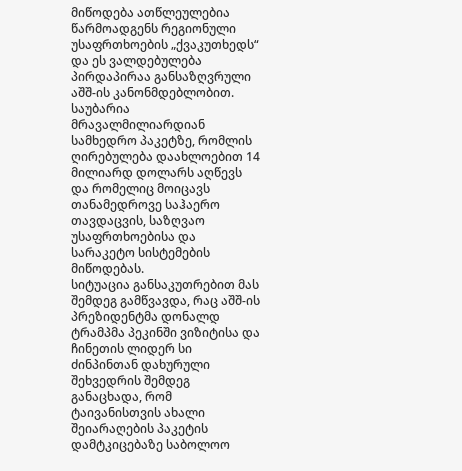მიწოდება ათწლეულებია წარმოადგენს რეგიონული უსაფრთხოების „ქვაკუთხედს“ და ეს ვალდებულება პირდაპირაა განსაზღვრული აშშ-ის კანონმდებლობით. საუბარია მრავალმილიარდიან სამხედრო პაკეტზე, რომლის ღირებულება დაახლოებით 14 მილიარდ დოლარს აღწევს და რომელიც მოიცავს თანამედროვე საჰაერო თავდაცვის, საზღვაო უსაფრთხოებისა და სარაკეტო სისტემების მიწოდებას.
სიტუაცია განსაკუთრებით მას შემდეგ გამწვავდა, რაც აშშ-ის პრეზიდენტმა დონალდ ტრამპმა პეკინში ვიზიტისა და ჩინეთის ლიდერ სი ძინპინთან დახურული შეხვედრის შემდეგ განაცხადა, რომ ტაივანისთვის ახალი შეიარაღების პაკეტის დამტკიცებაზე საბოლოო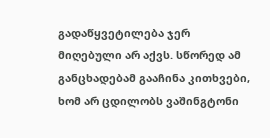გადაწყვეტილება ჯერ მიღებული არ აქვს. სწორედ ამ განცხადებამ გააჩინა კითხვები, ხომ არ ცდილობს ვაშინგტონი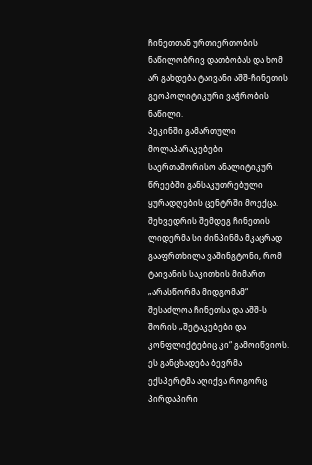ჩინეთთან ურთიერთობის ნაწილობრივ დათბობას და ხომ არ გახდება ტაივანი აშშ-ჩინეთის გეოპოლიტიკური ვაჭრობის ნაწილი.
პეკინში გამართული მოლაპარაკებები საერთაშორისო ანალიტიკურ წრეებში განსაკუთრებული ყურადღების ცენტრში მოექცა. შეხვედრის შემდეგ ჩინეთის ლიდერმა სი ძინპინმა მკაცრად გააფრთხილა ვაშინგტონი, რომ ტაივანის საკითხის მიმართ „არასწორმა მიდგომამ“ შესაძლოა ჩინეთსა და აშშ-ს შორის „შეტაკებები და კონფლიქტებიც კი“ გამოიწვიოს. ეს განცხადება ბევრმა ექსპერტმა აღიქვა როგორც პირდაპირი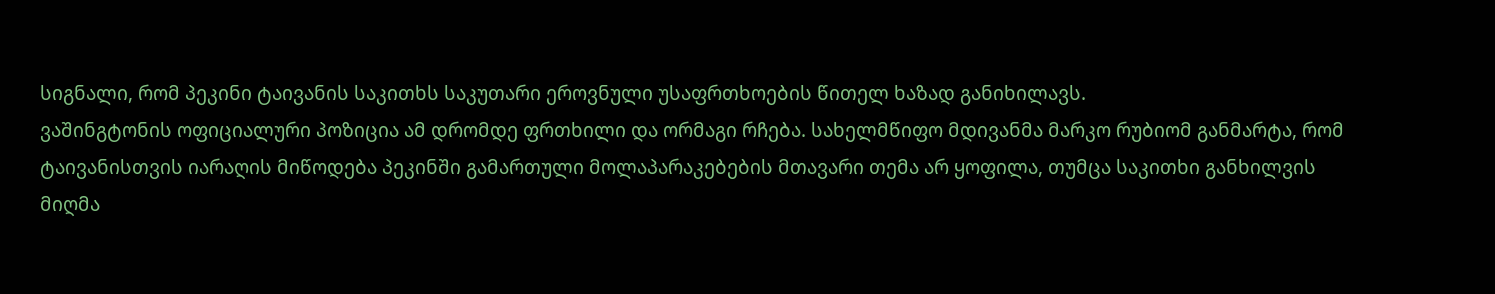სიგნალი, რომ პეკინი ტაივანის საკითხს საკუთარი ეროვნული უსაფრთხოების წითელ ხაზად განიხილავს.
ვაშინგტონის ოფიციალური პოზიცია ამ დრომდე ფრთხილი და ორმაგი რჩება. სახელმწიფო მდივანმა მარკო რუბიომ განმარტა, რომ ტაივანისთვის იარაღის მიწოდება პეკინში გამართული მოლაპარაკებების მთავარი თემა არ ყოფილა, თუმცა საკითხი განხილვის მიღმა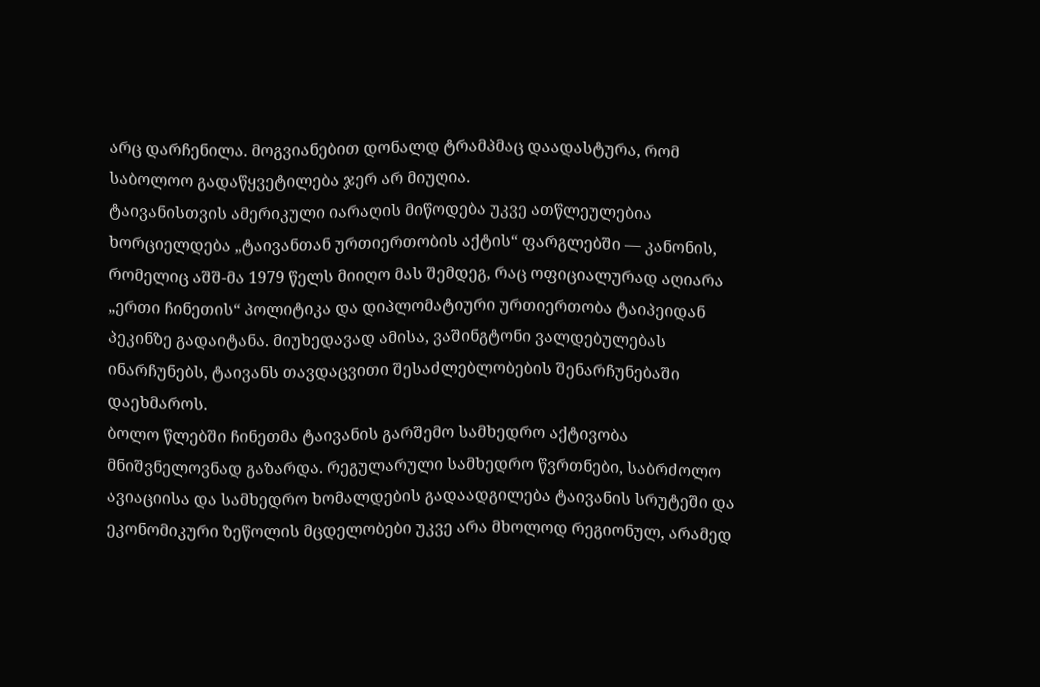არც დარჩენილა. მოგვიანებით დონალდ ტრამპმაც დაადასტურა, რომ საბოლოო გადაწყვეტილება ჯერ არ მიუღია.
ტაივანისთვის ამერიკული იარაღის მიწოდება უკვე ათწლეულებია ხორციელდება „ტაივანთან ურთიერთობის აქტის“ ფარგლებში — კანონის, რომელიც აშშ-მა 1979 წელს მიიღო მას შემდეგ, რაც ოფიციალურად აღიარა „ერთი ჩინეთის“ პოლიტიკა და დიპლომატიური ურთიერთობა ტაიპეიდან პეკინზე გადაიტანა. მიუხედავად ამისა, ვაშინგტონი ვალდებულებას ინარჩუნებს, ტაივანს თავდაცვითი შესაძლებლობების შენარჩუნებაში დაეხმაროს.
ბოლო წლებში ჩინეთმა ტაივანის გარშემო სამხედრო აქტივობა მნიშვნელოვნად გაზარდა. რეგულარული სამხედრო წვრთნები, საბრძოლო ავიაციისა და სამხედრო ხომალდების გადაადგილება ტაივანის სრუტეში და ეკონომიკური ზეწოლის მცდელობები უკვე არა მხოლოდ რეგიონულ, არამედ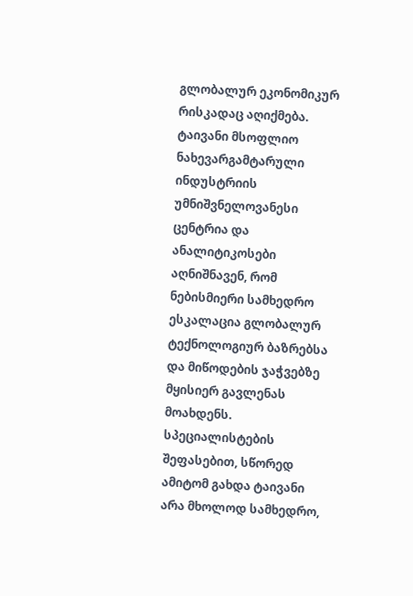გლობალურ ეკონომიკურ რისკადაც აღიქმება. ტაივანი მსოფლიო ნახევარგამტარული ინდუსტრიის უმნიშვნელოვანესი ცენტრია და ანალიტიკოსები აღნიშნავენ, რომ ნებისმიერი სამხედრო ესკალაცია გლობალურ ტექნოლოგიურ ბაზრებსა და მიწოდების ჯაჭვებზე მყისიერ გავლენას მოახდენს.
სპეციალისტების შეფასებით, სწორედ ამიტომ გახდა ტაივანი არა მხოლოდ სამხედრო,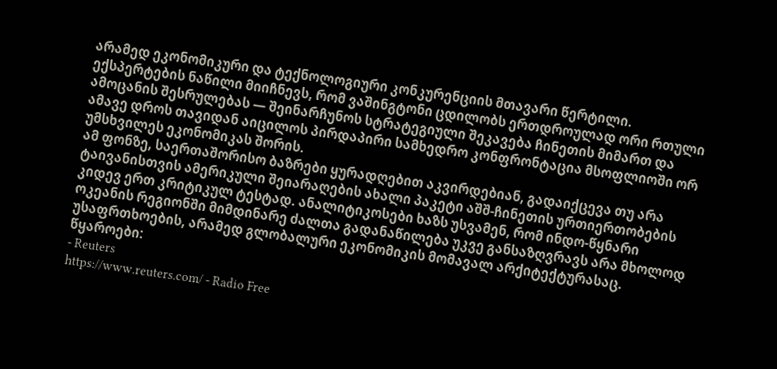არამედ ეკონომიკური და ტექნოლოგიური კონკურენციის მთავარი წერტილი. ექსპერტების ნაწილი მიიჩნევს, რომ ვაშინგტონი ცდილობს ერთდროულად ორი რთული ამოცანის შესრულებას — შეინარჩუნოს სტრატეგიული შეკავება ჩინეთის მიმართ და ამავე დროს თავიდან აიცილოს პირდაპირი სამხედრო კონფრონტაცია მსოფლიოში ორ უმსხვილეს ეკონომიკას შორის.
ამ ფონზე, საერთაშორისო ბაზრები ყურადღებით აკვირდებიან, გადაიქცევა თუ არა ტაივანისთვის ამერიკული შეიარაღების ახალი პაკეტი აშშ-ჩინეთის ურთიერთობების კიდევ ერთ კრიტიკულ ტესტად. ანალიტიკოსები ხაზს უსვამენ, რომ ინდო-წყნარი ოკეანის რეგიონში მიმდინარე ძალთა გადანაწილება უკვე განსაზღვრავს არა მხოლოდ უსაფრთხოების, არამედ გლობალური ეკონომიკის მომავალ არქიტექტურასაც.
წყაროები:
- Reuters
https://www.reuters.com/ - Radio Free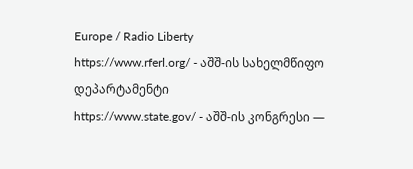Europe / Radio Liberty
https://www.rferl.org/ - აშშ-ის სახელმწიფო დეპარტამენტი
https://www.state.gov/ - აშშ-ის კონგრესი —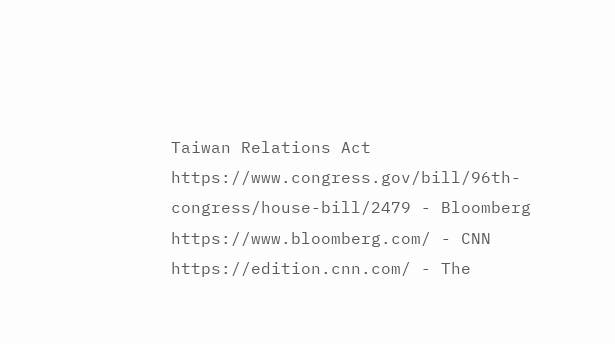Taiwan Relations Act
https://www.congress.gov/bill/96th-congress/house-bill/2479 - Bloomberg
https://www.bloomberg.com/ - CNN
https://edition.cnn.com/ - The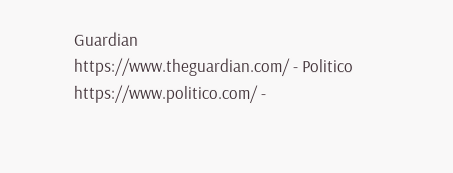Guardian
https://www.theguardian.com/ - Politico
https://www.politico.com/ -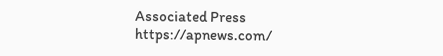Associated Press
https://apnews.com/